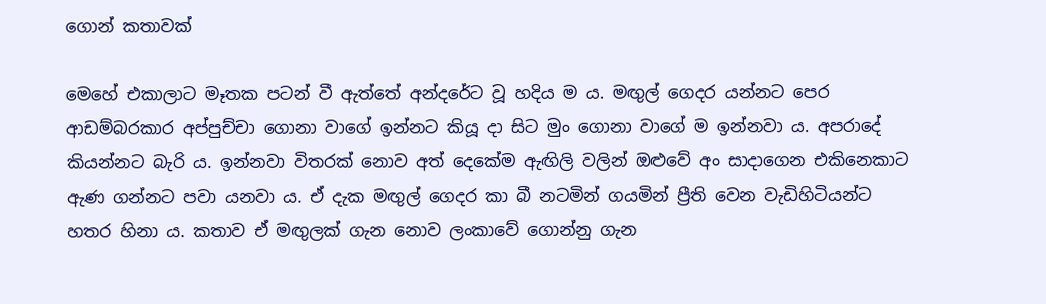ගොන් කතාවක්

මෙහේ එකාලාට මෑතක පටන් වී ඇත්තේ අන්දරේට වූ හදිය ම ය. මඟුල් ගෙදර යන්නට පෙර ආඩම්බරකාර අප්පුච්චා ගොනා වාගේ ඉන්නට කියූ දා සිට මුං ගොනා වාගේ ම ඉන්නවා ය. අපරාදේ කියන්නට බැරි ය. ඉන්නවා විතරක් නොව අත් දෙකේම ඇඟිලි වලින් ඔළුවේ අං සාදාගෙන එකිනෙකාට ඇණ ගන්නට පවා යනවා ය. ඒ දැක මඟුල් ගෙදර කා බී නටමින් ගයමින් ප්‍රීති වෙන වැඩිහිටියන්ට හතර හිනා ය. කතාව ඒ මඟුලක් ගැන නොව ලංකාවේ ගොන්නු ගැන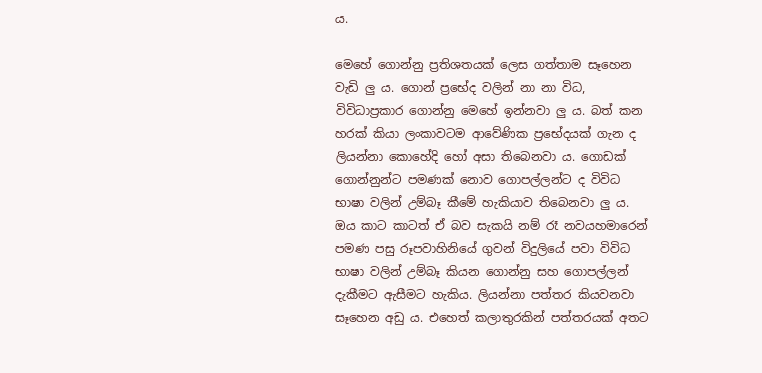ය.

මෙහේ ගොන්නු ප්‍රතිශතයක් ලෙස ගත්තාම සෑහෙන වැඩි ලු ය. ගොන් ප්‍රභේද වලින් නා නා විධ, විවිධාප්‍රකාර ගොන්නු මෙහේ ඉන්නවා ලු ය. බත් කන හරක් කියා ලංකාවටම ආවේණික ප්‍රභේදයක් ගැන ද ලියන්නා කොහේදි හෝ අසා තිබෙනවා ය. ගොඩක් ගොන්නුන්ට පමණක් නොව ගොපල්ලන්ට ද විවිධ භාෂා වලින් උම්බෑ කීමේ හැකියාව තිබෙනවා ලු ය. ඔය කාට කාටත් ඒ බව සැකයි නම් රෑ නවයහමාරෙන් පමණ පසු රූපවාහිනියේ ගුවන් විදුලියේ පවා විවිධ භාෂා වලින් උම්බෑ කියන ගොන්නු සහ ගොපල්ලන් දැකීමට ඇසීමට හැකිය. ලියන්නා පත්තර කියවනවා සෑහෙන අඩු ය. එහෙත් කලාතුරකින් පත්තරයක් අතට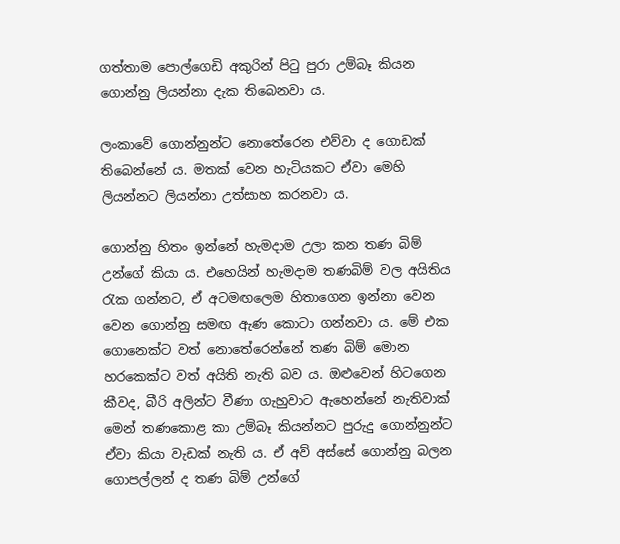ගත්තාම පොල්ගෙඩි අකුරින් පිටු පුරා උම්බෑ කියන ගොන්නු ලියන්නා දැක තිබෙනවා ය.

ලංකාවේ ගොන්නුන්ට නොතේරෙන එව්වා ද ගොඩක් තිබෙන්නේ ය. මතක් වෙන හැටියකට ඒවා මෙහි ලියන්නට ලියන්නා උත්සාහ කරනවා ය.

ගොන්නු හිතං ඉන්නේ හැමදාම උලා කන තණ බිම් උන්ගේ කියා ය. එහෙයින් හැමදාම තණබිම් වල අයිතිය රැක ගන්නට, ඒ අටමඟලෙම හිතාගෙන ඉන්නා වෙන වෙන ගොන්නු සමඟ ඇණ කොටා ගන්නවා ය. මේ එක ගොනෙක්ට වත් නොතේරෙන්නේ තණ බිම් මොන හරකෙක්ට වත් අයිති නැති බව ය. ඔළුවෙන් හිටගෙන කීවද, බීරි අලින්ට වීණා ගැහුවාට ඇහෙන්නේ නැතිවාක් මෙන් තණකොළ කා උම්බෑ කියන්නට පුරුදු ගොන්නුන්ට ඒවා කියා වැඩක් නැති ය. ඒ අව් අස්සේ ගොන්නු බලන ගොපල්ලන් ද තණ බිම් උන්ගේ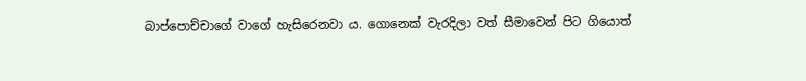බාප්පොච්චාගේ වාගේ හැසිරෙනවා ය. ගොනෙක් වැරදිලා වත් සීමාවෙන් පිට ගියොත්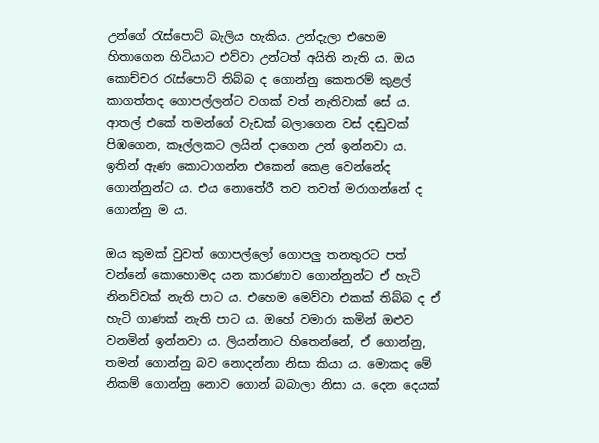උන්ගේ රැස්පොට් බැලිය හැකිය. උන්දැලා එහෙම හිතාගෙන හිටියාට එව්වා උන්ටත් අයිති නැති ය. ඔය කොච්චර රැස්පොට් තිබ්බ ද ගොන්නු කෙතරම් කුළල් කාගත්තද ගොපල්ලන්ට වගක් වත් නැතිවාක් සේ ය. ආතල් එකේ තමන්ගේ වැඩක් බලාගෙන වස් දඬුවක් පිඹගෙන, කෑල්ලකට ලයින් දාගෙන උන් ඉන්නවා ය. ඉතින් ඇණ කොටාගන්න එකෙන් කෙළ වෙන්නේද ගොන්නුන්ට ය. එය නොතේරී තව තවත් මරාගන්නේ ද ගොන්නු ම ය.

ඔය කුමක් වුවත් ගොපල්ලෝ ගොපලු තනතුරට පත් වන්නේ කොහොමද යන කාරණාව ගොන්නුන්ට ඒ හැටි නිනව්වක් නැති පාට ය. එහෙම මෙව්වා එකක් තිබ්බ ද ඒ හැටි ගාණක් නැති පාට ය. ඔහේ වමාරා කමින් ඔළුව වනමින් ඉන්නවා ය. ලියන්නාට හිතෙන්නේ, ඒ ගොන්නු, තමන් ගොන්නු බව නොදන්නා නිසා කියා ය. මොකද මේ නිකම් ගොන්නු නොව ගොන් බබාලා නිසා ය. දෙන දෙයක්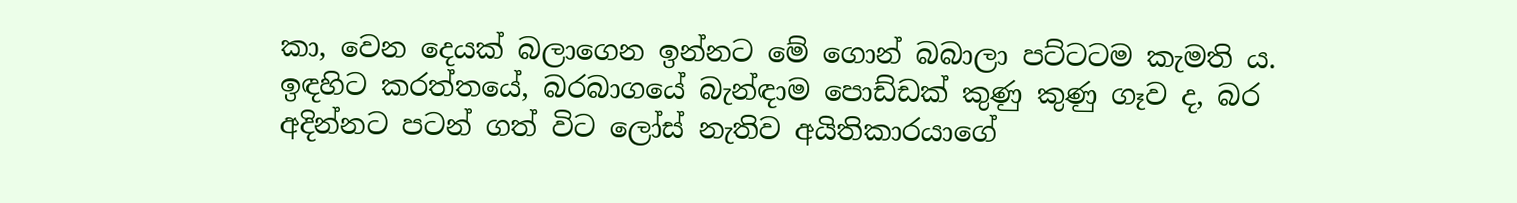කා, වෙන දෙයක් බලාගෙන ඉන්නට මේ ගොන් බබාලා පට්ටටම කැමති ය. ඉඳහිට කරත්තයේ, බරබාගයේ බැන්ඳාම පොඩ්ඩක් කුණු කුණු ගෑව ද, බර අදින්නට පටන් ගත් විට ලෝස් නැතිව අයිතිකාරයාගේ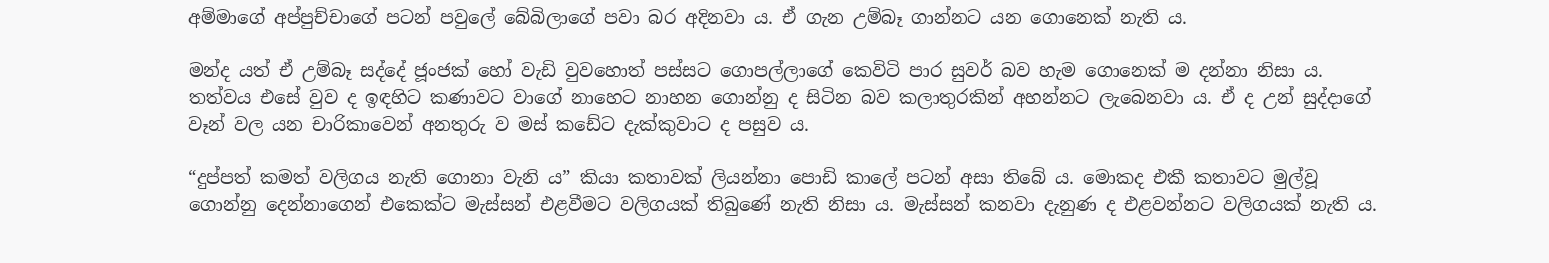අම්මාගේ අප්පුච්චාගේ පටන් පවුලේ බේබිලාගේ පවා බර අදිනවා ය. ඒ ගැන උම්බෑ ගාන්නට යන ගොනෙක් නැති ය.

මන්ද යත් ඒ උම්බෑ සද්දේ ජූංජක් හෝ වැඩි වුවහොත් පස්සට ගොපල්ලාගේ කෙවිටි පාර සුවර් බව හැම ගොනෙක් ම දන්නා නිසා ය. තත්වය එසේ වුව ද ඉඳහිට කණාවට වාගේ නාහෙට නාහන ගොන්නු ද සිටින බව කලාතුරකින් අහන්නට ලැබෙනවා ය. ඒ ද උන් සුද්දාගේ වෑන් වල යන චාරිකාවෙන් අනතුරු ව මස් කඩේට දැක්කුවාට ද පසුව ය.

“දුප්පත් කමත් වලිගය නැති ගොනා වැනි ය” කියා කතාවක් ලියන්නා පොඩි කාලේ පටන් අසා තිබේ ය. මොකද එකී කතාවට මුල්වූ ගොන්නු දෙන්නාගෙන් එකෙක්ට මැස්සන් එළවීමට වලිගයක් තිබුණේ නැති නිසා ය. මැස්සන් කනවා දැනුණ ද එළවන්නට වලිගයක් නැති ය.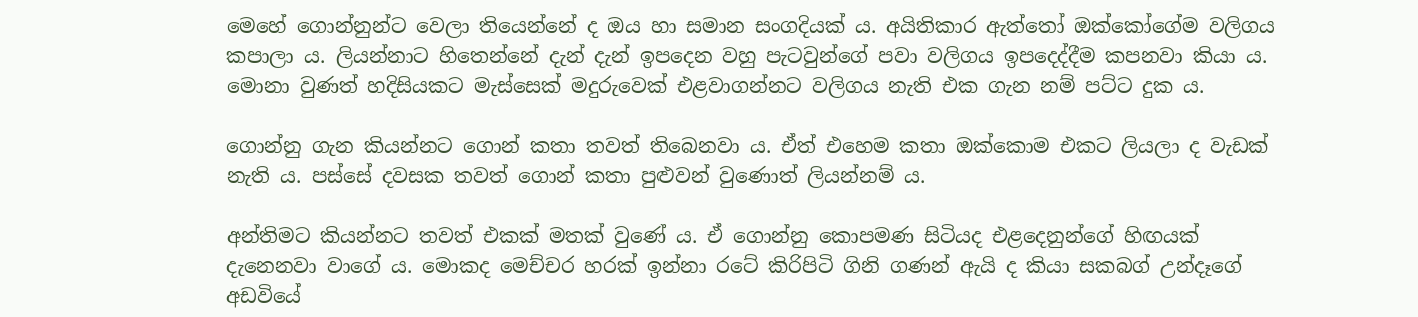මෙහේ ගොන්නුන්ට වෙලා තියෙන්නේ ද ඔය හා සමාන සංගදියක් ය. අයිතිකාර ඇත්තෝ ඔක්කෝගේම වලිගය කපාලා ය. ලියන්නාට හිතෙන්නේ දැන් දැන් ඉපදෙන වහු පැටවුන්ගේ පවා වලිගය ඉපදෙද්දීම කපනවා කියා ය. මොනා වුණත් හදිසියකට මැස්සෙක් මදුරුවෙක් එළවාගන්නට වලිගය නැති එක ගැන නම් පට්ට දුක ය.

ගොන්නු ගැන කියන්නට ගොන් කතා තවත් තිබෙනවා ය. ඒත් එහෙම කතා ඔක්කොම එකට ලියලා ද වැඩක් නැති ය. පස්සේ දවසක තවත් ගොන් කතා පුළුවන් වුණොත් ලියන්නම් ය.

අන්තිමට කියන්නට තවත් එකක් මතක් වුණේ ය. ඒ ගොන්නු කොපමණ සිටියද එළදෙනුන්ගේ හිඟයක් දැනෙනවා වාගේ ය. මොකද මෙච්චර හරක් ඉන්නා රටේ කිරිපිටි ගිනි ගණන් ඇයි ද කියා සකබග් උන්දෑගේ අඩවියේ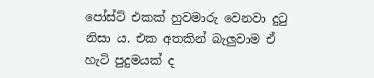පෝස්ට් එකක් හුවමාරු වෙනවා දුටු නිසා ය. එක අතකින් බැලුවාම ඒ හැටි පුදුමයක් ද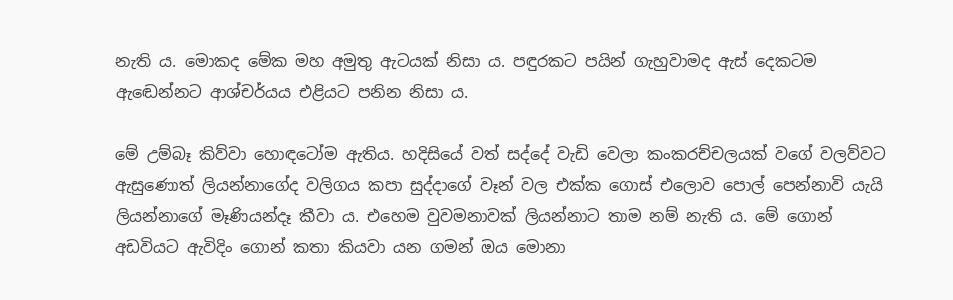නැති ය. මොකද මේක මහ අමුතු ඇටයක් නිසා ය. පඳුරකට පයින් ගැහුවාමද ඇස් දෙකටම ඇඬෙන්නට ආශ්චර්යය එළියට පනින නිසා ය.

මේ උම්බෑ කිව්වා හොඳටෝම ඇතිය. හදිසියේ වත් සද්දේ වැඩි වෙලා කංකරච්චලයක් වගේ වලව්වට ඇසුණොත් ලියන්නාගේද වලිගය කපා සුද්දාගේ වෑන් වල එක්ක ගොස් එලොව පොල් පෙන්නාවි යැයි ලියන්නාගේ මෑණියන්දෑ කීවා ය. එහෙම වුවමනාවක් ලියන්නාට තාම නම් නැති ය. මේ ගොන් අඩවියට ඇවිදිං ගොන් කතා කියවා යන ගමන් ඔය මොනා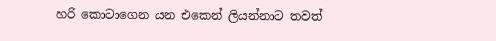හරි කොටාගෙන යන එකෙන් ලියන්නාට තවත්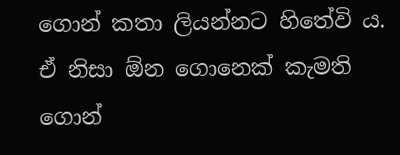ගොන් කතා ලියන්නට හිතේවි ය. ඒ නිසා ඕන ගොනෙක් කැමති ගොන්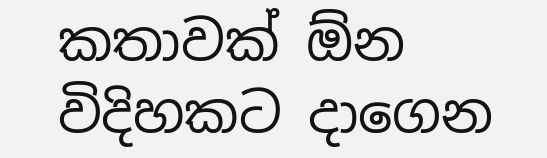කතාවක් ඕන විදිහකට දාගෙන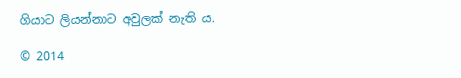ගියාට ලියන්නාට අවුලක් නැති ය.

© 2014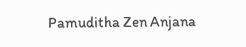Pamuditha Zen Anjana